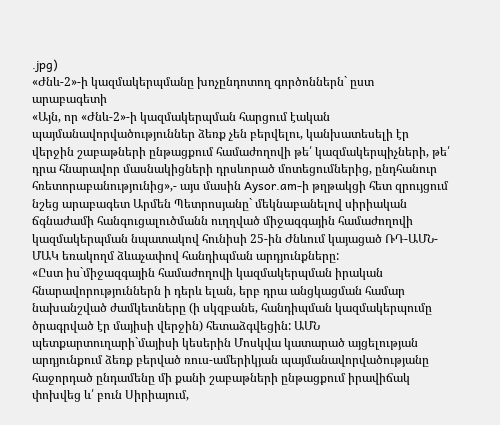.jpg)
«Ժնև-2»-ի կազմակերպմանը խոչընդոտող գործոններն` ըստ արաբագետի
«Այն, որ «Ժնև-2»-ի կազմակերպման հարցում էական պայմանավորվածություններ ձեռք չեն բերվելու, կանխատեսելի էր վերջին շաբաթների ընթացքում համաժողովի թե՛ կազմակերպիչների, թե՛ դրա հնարավոր մասնակիցների դրսևորած մոտեցումներից, ընդհանուր հռետորաբանությունից»,- այս մասին Aysor.am-ի թղթակցի հետ զրույցում նշեց արաբագետ Արմեն Պետրոսյանը` մեկնաբանելով սիրիական ճգնաժամի հանգուցալուծմանն ուղղված միջազգային համաժողովի կազմակերպման նպատակով հունիսի 25-ին Ժնևում կայացած ՌԴ-ԱՄՆ-ՄԱԿ եռակողմ ձևաչափով հանդիպման արդյունքները:
«Ըստ իս`միջազգային համաժողովի կազմակերպման իրական հնարավորություններն ի դերև ելան, երբ դրա անցկացման համար նախանշված ժամկետները (ի սկզբանե, հանդիպման կազմակերպումը ծրագրված էր մայիսի վերջին) հետաձգվեցին: ԱՄՆ պետքարտուղարի`մայիսի կեսերին Մոսկվա կատարած այցելության արդյունքում ձեռք բերված ռուս-ամերիկյան պայմանավորվածությանը հաջորդած ընդամենը մի քանի շաբաթների ընթացքում իրավիճակ փոխվեց և՛ բուն Սիրիայում,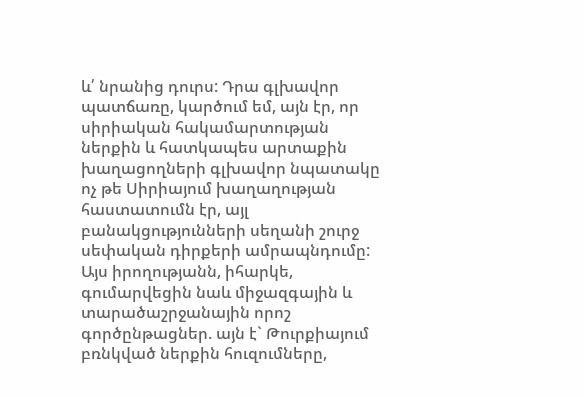և՛ նրանից դուրս: Դրա գլխավոր պատճառը, կարծում եմ, այն էր, որ սիրիական հակամարտության ներքին և հատկապես արտաքին խաղացողների գլխավոր նպատակը ոչ թե Սիրիայում խաղաղության հաստատումն էր, այլ բանակցությունների սեղանի շուրջ սեփական դիրքերի ամրապնդումը: Այս իրողությանն, իհարկե, գումարվեցին նաև միջազգային և տարածաշրջանային որոշ գործընթացներ. այն է` Թուրքիայում բռնկված ներքին հուզումները,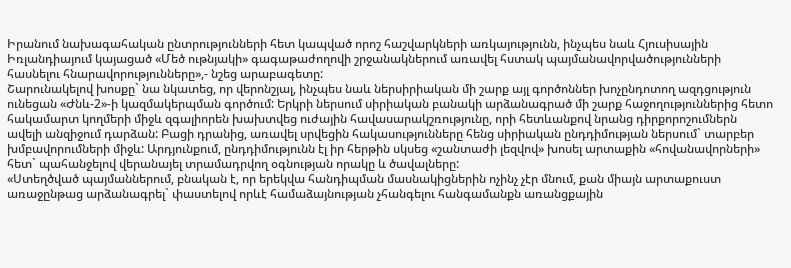Իրանում նախագահական ընտրությունների հետ կապված որոշ հաշվարկների առկայությունն, ինչպես նաև Հյուսիսային Իռլանդիայում կայացած «Մեծ ութնյակի» գագաթաժողովի շրջանակներում առավել հստակ պայմանավորվածությունների հասնելու հնարավորությունները»,- նշեց արաբագետը:
Շարունակելով խոսքը` նա նկատեց, որ վերոնշյալ, ինչպես նաև ներսիրիական մի շարք այլ գործոններ խոչընդոտող ազդցություն ունեցան «Ժնև-2»-ի կազմակերպման գործում: Երկրի ներսում սիրիական բանակի արձանագրած մի շարք հաջողություններից հետո հակամարտ կողմերի միջև զգալիորեն խախտվեց ուժային հավասարակշռությունը, որի հետևանքով նրանց դիրքորոշումներն ավելի անզիջում դարձան: Բացի դրանից, առավել սրվեցին հակասությունները հենց սիրիական ընդդիմության ներսում` տարբեր խմբավորումների միջև: Արդյունքում, ընդդիմությունն էլ իր հերթին սկսեց «շանտաժի լեզվով» խոսել արտաքին «հովանավորների» հետ` պահանջելով վերանայել տրամադրվող օգնության որակը և ծավալները:
«Ստեղծված պայմաններում, բնական է, որ երեկվա հանդիպման մասնակիցներին ոչինչ չէր մնում, քան միայն արտաքուստ առաջընթաց արձանագրել` փաստելով որևէ համաձայնության չհանգելու հանգամանքն առանցքային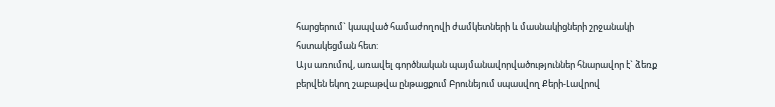հարցերում` կապված համաժողովի ժամկետների և մասնակիցների շրջանակի հստակեցման հետ:
Այս առումով, առավել գործնական պայմանավորվածություններ հնարավոր է` ձեռք բերվեն եկող շաբաթվա ընթացքում Բրունեյում սպասվող Քերի-Լավրով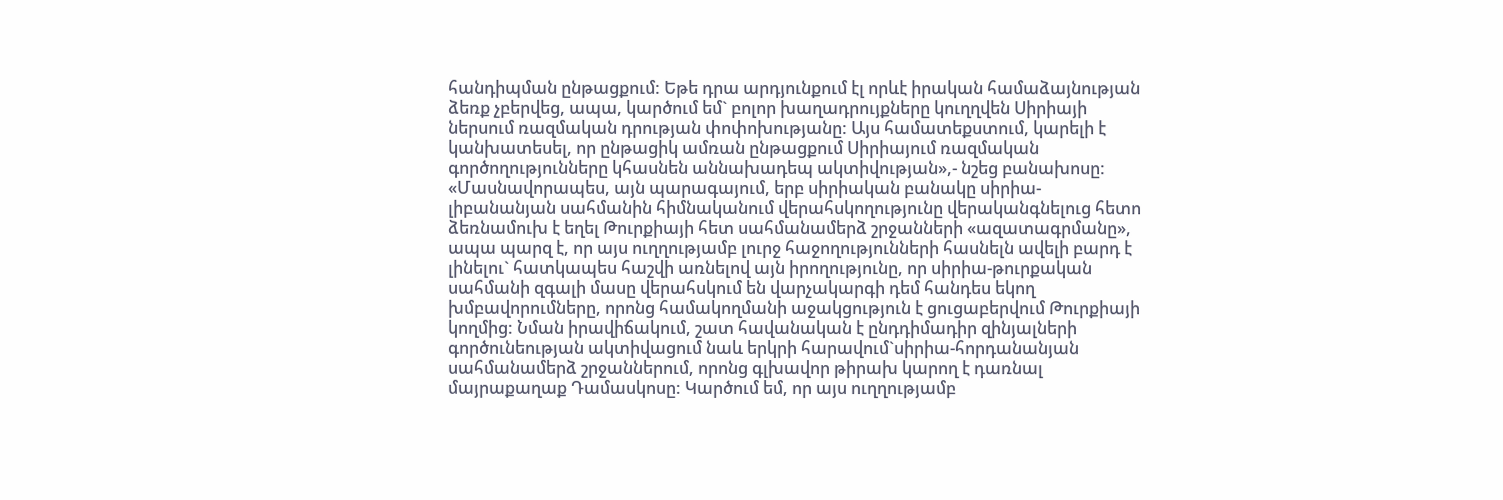հանդիպման ընթացքում: Եթե դրա արդյունքում էլ որևէ իրական համաձայնության ձեռք չբերվեց, ապա, կարծում եմ` բոլոր խաղադրույքները կուղղվեն Սիրիայի ներսում ռազմական դրության փոփոխությանը: Այս համատեքստում, կարելի է կանխատեսել, որ ընթացիկ ամռան ընթացքում Սիրիայում ռազմական գործողությունները կհասնեն աննախադեպ ակտիվության»,- նշեց բանախոսը:
«Մասնավորապես, այն պարագայում, երբ սիրիական բանակը սիրիա-լիբանանյան սահմանին հիմնականում վերահսկողությունը վերականգնելուց հետո ձեռնամուխ է եղել Թուրքիայի հետ սահմանամերձ շրջանների «ազատագրմանը», ապա պարզ է, որ այս ուղղությամբ լուրջ հաջողությունների հասնելն ավելի բարդ է լինելու` հատկապես հաշվի առնելով այն իրողությունը, որ սիրիա-թուրքական սահմանի զգալի մասը վերահսկում են վարչակարգի դեմ հանդես եկող խմբավորումները, որոնց համակողմանի աջակցություն է ցուցաբերվում Թուրքիայի կողմից: Նման իրավիճակում, շատ հավանական է ընդդիմադիր զինյալների գործունեության ակտիվացում նաև երկրի հարավում`սիրիա-հորդանանյան սահմանամերձ շրջաններում, որոնց գլխավոր թիրախ կարող է դառնալ մայրաքաղաք Դամասկոսը: Կարծում եմ, որ այս ուղղությամբ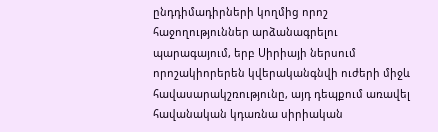ընդդիմադիրների կողմից որոշ հաջողություններ արձանագրելու պարագայում, երբ Սիրիայի ներսում որոշակիորերեն կվերականգնվի ուժերի միջև հավասարակշռությունը, այդ դեպքում առավել հավանական կդառնա սիրիական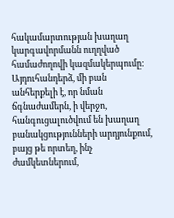հակամարտության խաղաղ կարգավորմանն ուղղված համաժողովի կազմակերպումը:
Այդուհանդերձ, մի բան անհերքելի է, որ նման ճգնաժամերն, ի վերջո, հանգուցալուծվում են խաղաղ բանակցությունների արդյունքում, բայց թե որտեղ, ինչ ժամկետներում,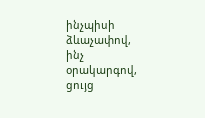ինչպիսի ձևաչափով, ինչ օրակարգով, ցույց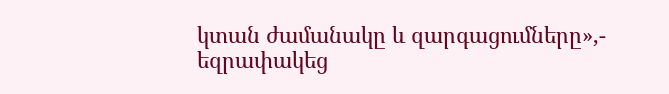կտան ժամանակը և զարգացումները»,- եզրափակեց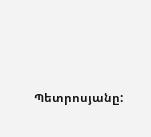Պետրոսյանը: